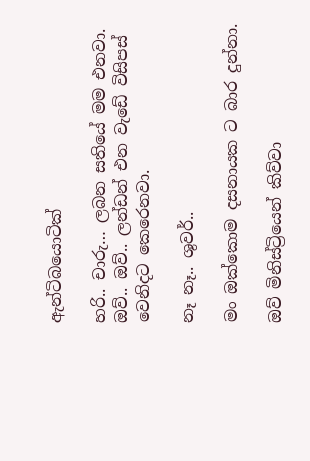ඇන්ටිබයොටික්

හරි.. චාරු… ලබන සතියේ මම එනවා. ඔව්.. ඔව්.. ලන්ඩන් එන වැඩේ විසිපස් වෙනිදට කෙරෙනවා.

නෑ නෑ.. ශුවර්..

මං ඔක්කොම දසනායක ට බාර දුන්නා.

ඔව් මිනිස්ට්‍රියෙන් කිව්වා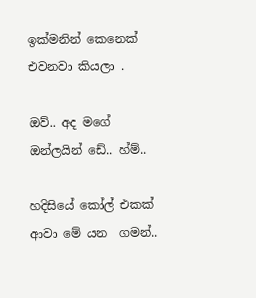ඉක්මනින් කෙනෙක් එවනවා කියලා .

ඔව්.. අද මගේ ඔන්ලයින් ඩේ.. හ්ම්..

හදිසියේ කෝල් එකක් ආවා මේ යන  ගමන්..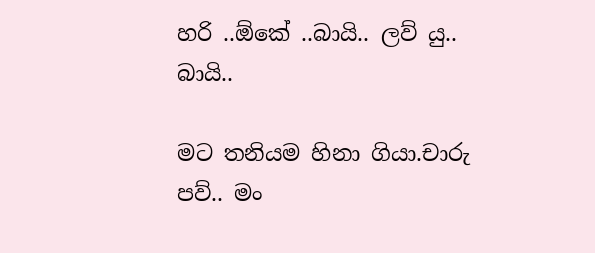හරි ..ඕකේ ..බායි.. ලව් යු.. බායි..

මට තනියම හිනා ගියා.චාරු පව්.. මං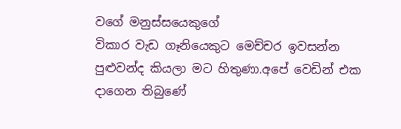වගේ මනුස්සයෙකුගේ
විකාර වැඩ ගෑනියෙකුට මෙච්චර ඉවසන්න පුළුවන්ද කියලා මට හිතුණා.අපේ වෙඩින් එක දාගෙන තිබුණේ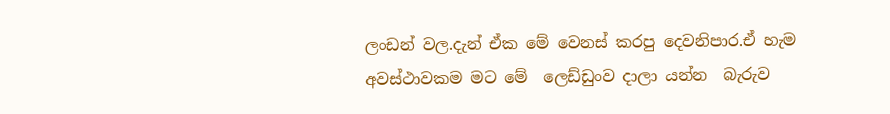ලංඩන් වල.දැන් ඒක මේ වෙනස් කරපු දෙවනිපාර.ඒ හැම අවස්ථාවකම මට මේ  ලෙඩ්ඩුංව දාලා යන්න  බැරුව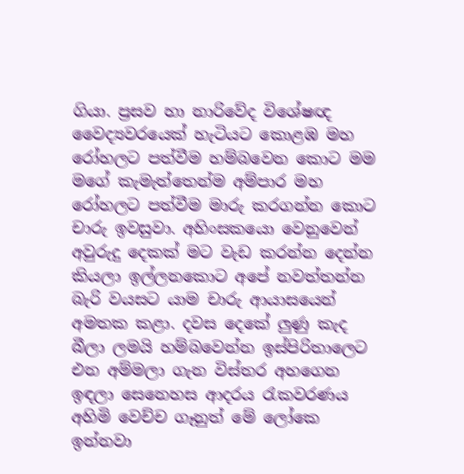ගියා. ප්‍රසව හා නාරිවේද විශේෂඥ වෛද්‍යවරයෙක් හැටියට කොළඹ මහ රෝහලට පත්වීම හම්බවෙන කොට මම මගේ කැමැත්තෙන්ම අම්පාර මහ රෝහලට පත්වීම මාරු කරගන්න කොට චාරු ඉවසුවා. අහිංසකයො වෙනුවෙන් අවුරුදු දෙකක් මට වැඩ කරන්න දෙන්න කියලා ඉල්ලනකොට අපේ නවත්තන්න බැරි වයසට යාම චාරු ආයාසයෙන් අමතක කළා. දවස දෙකේ ලුණු කැද බීලා ලමයි හම්බවෙන්න ඉස්පිරිතාලෙට එන අම්මලා ගැන විස්තර අහගෙන ඉඳලා සෙනෙහස ආදරය රැකවරණය අහිමි වෙච්ච ගෑනුත් මේ ලෝකෙ ඉන්නවා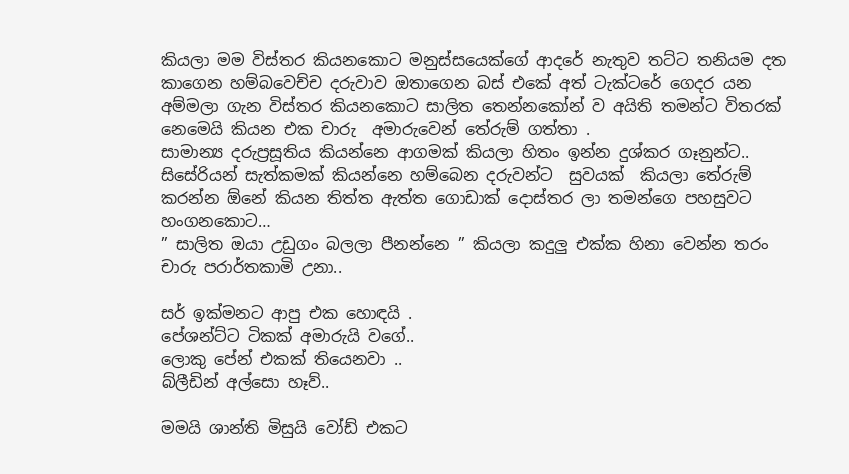කියලා මම විස්තර කියනකොට මනුස්සයෙක්ගේ ආදරේ නැතුව තට්ට තනියම දත කාගෙන හම්බවෙච්ච දරුවාව ඔතාගෙන බස් එකේ අත් ටැක්ටරේ ගෙදර යන අම්මලා ගැන විස්තර කියනකොට සාලිත තෙන්නකෝන් ව අයිති තමන්ට විතරක් නෙමෙයි කියන එක චාරු  අමාරුවෙන් තේරුම් ගත්තා .
සාමාන්‍ය දරුප්‍රසූතිය කියන්නෙ ආගමක් කියලා හිතං ඉන්න දුශ්කර ගෑනුන්ට.. සිසේරියන් සැත්කමක් කියන්නෙ හම්බෙන දරුවන්ට  සුවයක්  කියලා තේරුම් කරන්න ඕනේ කියන තිත්ත ඇත්ත ගොඩාක් දොස්තර ලා තමන්ගෙ පහසුවට හංගනකොට…
” සාලිත ඔයා උඩුගං බලලා පීනන්නෙ ” කියලා කදුලු එක්ක හිනා වෙන්න තරං චාරු පරාර්තකාමි උනා..

සර් ඉක්මනට ආපු එක හොඳයි .
පේශන්ට්ට ටිකක් අමාරුයි වගේ..
ලොකු පේන් එකක් තියෙනවා ..
බ්ලීඩින් අල්සො හෑව්..

මමයි ශාන්ති මිසුයි වෝඩ් එකට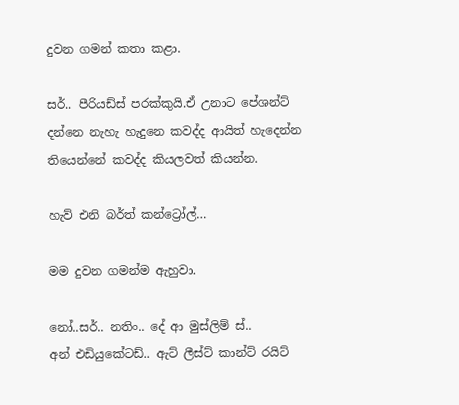දුවන ගමන් කතා කළා.

සර්.. පීරියඩ්ස් පරක්කුයි.ඒ උනාට පේශන්ට්  දන්නෙ නැහැ හැදුනෙ කවද්ද ආයිත් හැදෙන්න තියෙන්නේ කවද්ද කියලවත් කියන්න.

හැව් එනි බර්ත් කන්ට්‍රෝල්…

මම දුවන ගමන්ම ඇහුවා.

නෝ..සර්.. නතිං.. දේ ආ මුස්ලිම් ස්..
අන් එඩියුකේටඩ්.. ඇට් ලීස්ට් කාන්ට් රයිට්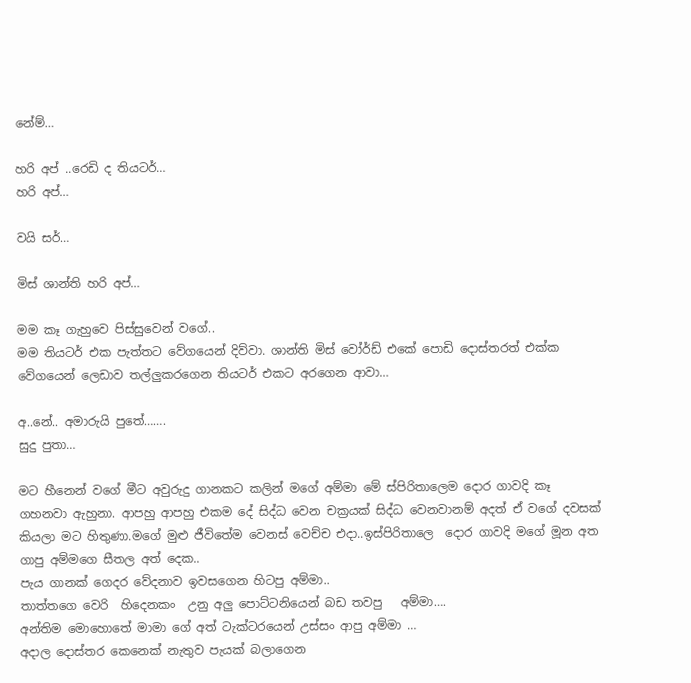නේම්…

හරි අප් ..රෙඩි ද තියටර්…
හරි අප්…

වයි සර්…

මිස් ශාන්ති හරි අප්…

මම කෑ ගැහුවෙ පිස්සුවෙන් වගේ..
මම තියටර් එක පැත්තට වේගයෙන් දිව්වා. ශාන්ති මිස් වෝර්ඩ් එකේ පොඩි දොස්තරත් එක්ක වේගයෙන් ලෙඩාව තල්ලුකරගෙන තියටර් එකට අරගෙන ආවා…

අ..නේ.. අමාරුයි පුතේ…….
සුදු පුතා…

මට හීනෙන් වගේ මීට අවුරුදු ගානකට කලින් මගේ අම්මා මේ ස්පිරිතාලෙම දොර ගාවදි කෑ ගහනවා ඇහුනා. ආපහු ආපහු එකම දේ සිද්ධ වෙන චක්‍රයක් සිද්ධ වෙනවානම් අදත් ඒ වගේ දවසක් කියලා මට හිතුණා.මගේ මුළු ජීවිතේම වෙනස් වෙච්ච එදා..ඉස්පිරිතාලෙ  දොර ගාවදි මගේ මූන අත ගාපු අම්මගෙ සීතල අත් දෙක..
පැය ගානක් ගෙදර වේදනාව ඉවසගෙන හිටපු අම්මා..
තාත්තගෙ වෙරි  හිදෙනකං  උනු අලු පොට්ටනියෙන් බඩ තවපු   අම්මා….
අන්තිම මොහොතේ මාමා ගේ අත් ටැක්ටරයෙන් උස්සං ආපු අම්මා …
අදාල දොස්තර කෙනෙක් නැතුව පැයක් බලාගෙන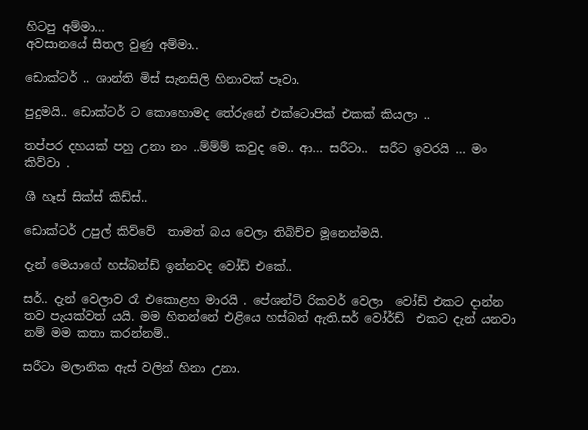හිටපු අම්මා…
අවසානයේ සීතල වුණු අම්මා..

ඩොක්ටර් .. ශාන්ති මිස් සැනසිලි හිනාවක් පෑවා.

පුදුමයි.. ඩොක්ටර් ට කොහොමද තේරුනේ එක්ටොපික් එකක් කියලා ..

තප්පර දහයක් පහු උනා නං ..ම්ම්ම් කවුද මෙ.. ආ… සරීටා..  සරීට ඉවරයි … මං කිව්වා .

ශී හෑස් සික්ස් කිඩ්ස්..

ඩොක්ටර් උපුල් කිව්වේ  තාමත් බය වෙලා තිබිච්ච මූනෙන්මයි.

දැන් මෙයාගේ හස්බන්ඩ් ඉන්නවද වෝඩ් එකේ..

සර්.. දැන් වෙලාව රෑ එකොළහ මාරයි . පේශන්ට් රිකවර් වෙලා  වෝඩ් එකට දාන්න තව පැයක්වත් යයි. මම හිතන්නේ එළියෙ හස්බන් ඇති.සර් වෝර්ඩ්  එකට දැන් යනවා නම් මම කතා කරන්නම්..

සරීටා මලානික ඇස් වලින් හිනා උනා.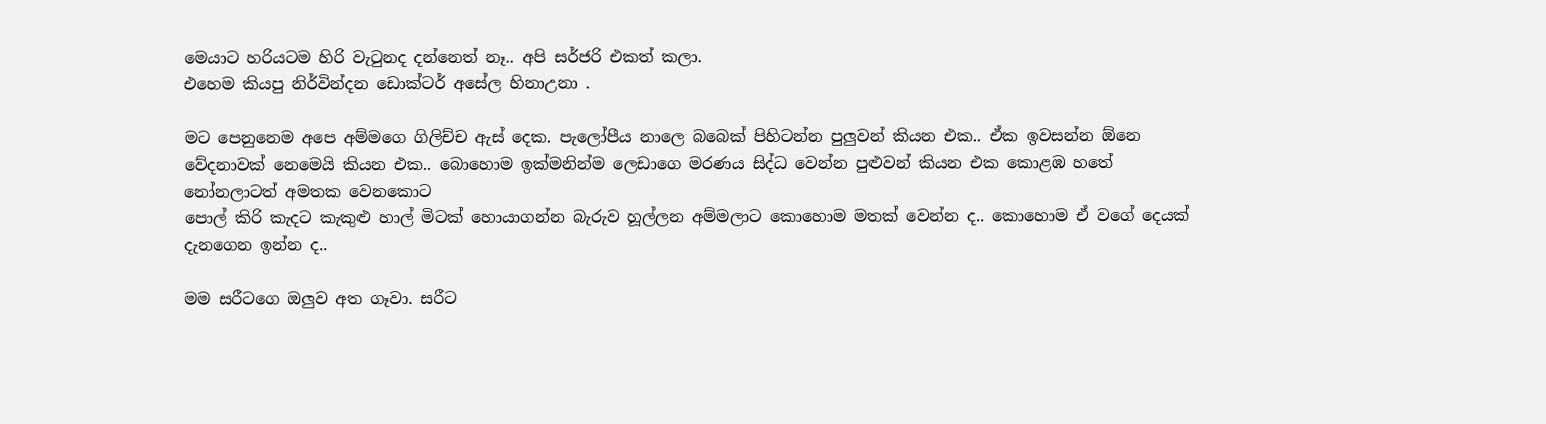මෙයාට හරියටම හිරි වැටුනද දන්නෙත් නෑ.. අපි සර්ජරි එකත් කලා.
එහෙම කියපු නිර්වින්දන ඩොක්ටර් අසේල හිනාඋනා .

මට පෙනුනෙම අපෙ අම්මගෙ ගිලිච්ච ඇස් දෙක. පැලෝපීය නාලෙ බබෙක් පිහිටන්න පුලුවන් කියන එක.. ඒක ඉවසන්න ඕනෙ වේදනාවක් නෙමෙයි කියන එක.. බොහොම ඉක්මනින්ම ලෙඩාගෙ මරණය සිද්ධ වෙන්න පුළුවන් කියන එක කොළඹ හතේ නෝනලාටත් අමතක වෙනකොට
පොල් කිරි කැදට කැකුළු හාල් මිටක් හොයාගන්න බැරුව හූල්ලන අම්මලාට කොහොම මතක් වෙන්න ද.. කොහොම ඒ වගේ දෙයක් දැනගෙන ඉන්න ද..

මම සරීටගෙ ඔලුව අත ගෑවා. සරීට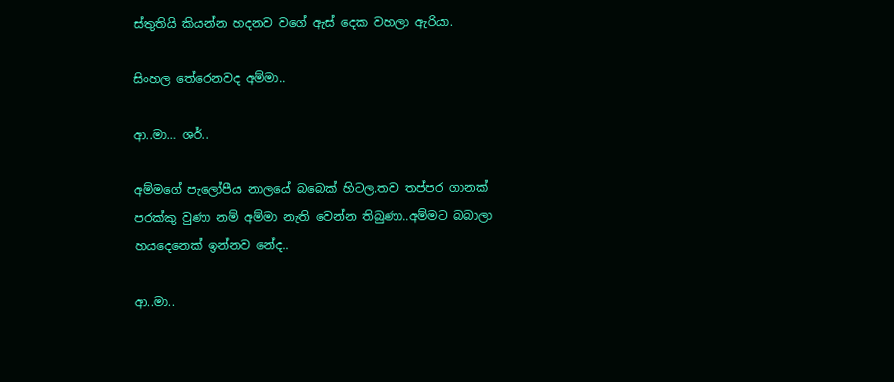ස්තුතියි කියන්න හදනව වගේ ඇස් දෙක වහලා ඇරියා.

සිංහල තේරෙනවද අම්මා..

ආ..මා… ශර්..

අම්මගේ පැලෝපීය නාලයේ බබෙක් හිටල.තව තප්පර ගානක් පරක්කු වුණා නම් අම්මා නැති වෙන්න තිබුණා..අම්මට බබාලා හයදෙනෙක් ඉන්නව නේද..

ආ..මා..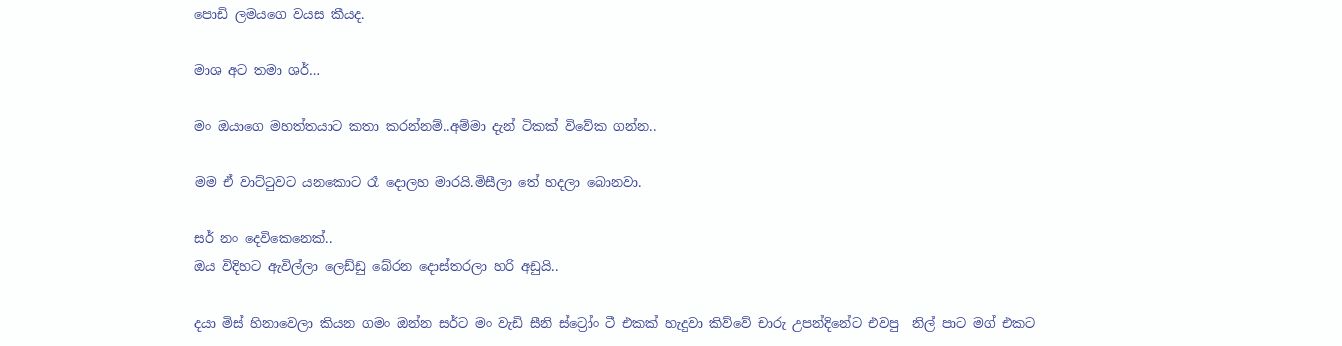පොඩි ලමයගෙ වයස කීයද.

මාශ අට තමා ශර්…

මං ඔයාගෙ මහත්තයාට කතා කරන්නම්..අම්මා දැන් ටිකක් විවේක ගන්න..

මම ඒ වාට්ටුවට යනකොට රෑ දොලහ මාරයි.මිසීලා තේ හදලා බොනවා.

සර් නං දෙවිකෙනෙක්..
ඔය විදිහට ඇවිල්ලා ලෙඩ්ඩු බේරන දොස්තරලා හරි අඩුයි..

දයා මිස් හිනාවෙලා කියන ගමං ඔන්න සර්ට මං වැඩි සීනි ස්ට්‍රෝං ටී එකක් හැදුවා කිව්වේ චාරු උපන්දිනේට එවපු  නිල් පාට මග් එකට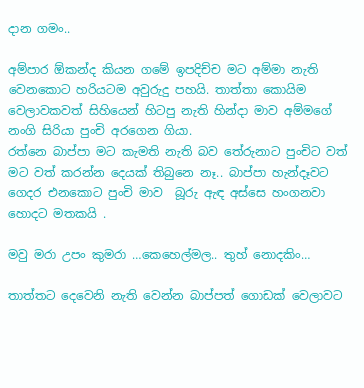දාන ගමං..

අම්පාර ඕකන්ද කියන ගමේ ඉපදිච්ච මට අම්මා නැති වෙනකොට හරියටම අවුරුදු පහයි. තාත්තා කොයිම වෙලාවකවත් සිහියෙන් හිටපු නැති හින්දා මාව අම්මගේ නංගි සිරියා පුංචි අරගෙන ගියා.
රත්නෙ බාප්පා මට කැමති නැති බව තේරුනාට පුංචිට වත් මට වත් කරන්න දෙයක් තිබුනෙ නෑ.. බාප්පා හැන්දෑවට ගෙදර එනකොට පුංචි මාව  බූරු ඇඳ අස්සෙ හංගනවා හොදට මතකයි .

මවු මරා උපං කුමරා …කෙහෙල්මල.. තුහ් නොදකිං…

තාත්තට දෙවෙනි නැති වෙන්න බාප්පත් ගොඩක් වෙලාවට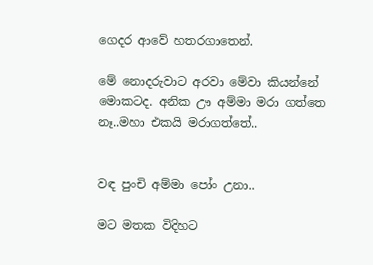ගෙදර ආවේ හතරගාතෙන්.

මේ නොදරුවාට අරවා මේවා කියන්නේ මොකටද. අනික ඌ අම්මා මරා ගත්තෙ නෑ..මහා එකයි මරාගත්තේ..


වඳ පුංචි අම්මා පෝං උනා..

මට මතක විදිහට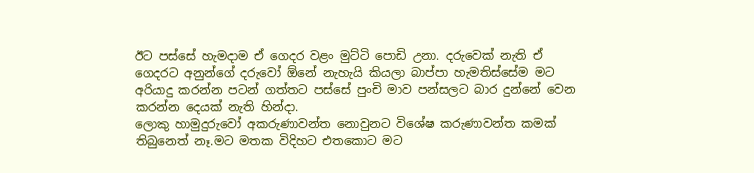ඊට පස්සේ හැමදාම ඒ ගෙදර වළං මුට්ටි පොඩි උනා. දරුවෙක් නැති ඒ ගෙදරට අනුන්ගේ දරුවෝ ඕනේ නැහැයි කියලා බාප්පා හැමතිස්සේම මට අරියාදු කරන්න පටන් ගත්තට පස්සේ පුංචි මාව පන්සලට බාර දුන්නේ වෙන කරන්න දෙයක් නැති හින්දා.
ලොකු හාමුදුරුවෝ අකරුණාවන්ත නොවුනට විශේෂ කරුණාවන්ත කමක් තිබුනෙත් නෑ.මට මතක විදිහට එතකොට මට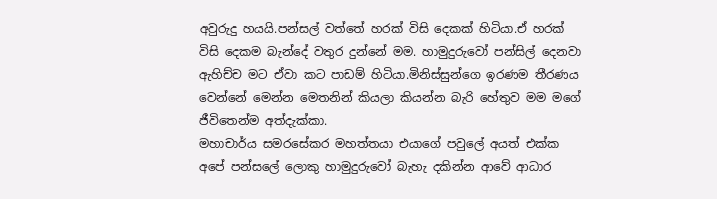අවුරුදු හයයි.පන්සල් වත්තේ හරක් විසි දෙකක් හිටියා.ඒ හරක් විසි දෙකම බැන්දේ වතුර දුන්නේ මම. හාමුදුරුවෝ පන්සිල් දෙනවා ඇහිච්ච මට ඒවා කට පාඩම් හිටියා.මිනිස්සුන්ගෙ ඉරණම තීරණය වෙන්නේ මෙන්න මෙතනින් කියලා කියන්න බැරි හේතුව මම මගේ ජීවිතෙන්ම අත්දැක්කා.
මහාචාර්ය සමරසේකර මහත්තයා එයාගේ පවුලේ අයත් එක්ක අපේ පන්සලේ ලොකු හාමුදුරුවෝ බැහැ දකින්න ආවේ ආධාර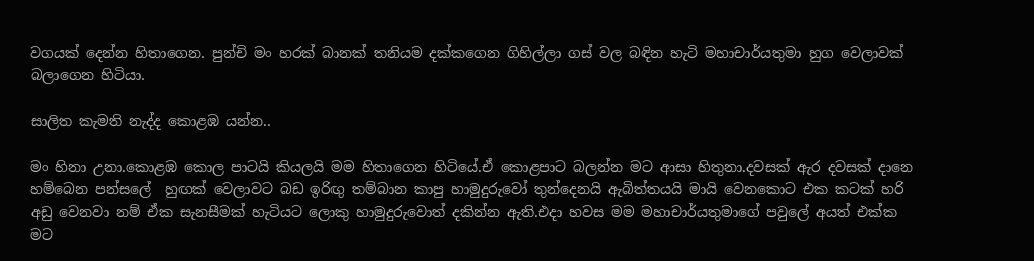වගයක් දෙන්න හිතාගෙන. පුන්චි මං හරක් බානක් තනියම දක්කගෙන ගිහිල්ලා ගස් වල බඳින හැටි මහාචාර්යතුමා හුග වෙලාවක් බලාගෙන හිටියා.

සාලිත කැමති නැද්ද කොළඹ යන්න..

මං හිනා උනා.කොළඹ කොල පාටයි කියලයි මම හිතාගෙන හිටියේ.ඒ කොළපාට බලන්න මට ආසා හිතුනා.දවසක් ඇර දවසක් දානෙ හම්බෙන පන්සලේ  හුඟක් වෙලාවට බඩ ඉරිඟු තම්බාන කාපු හාමුදුරුවෝ තුන්දෙනයි ඇබිත්තයයි මායි වෙනකොට එක කටක් හරි අඩු වෙනවා නම් ඒක සැනසීමක් හැටියට ලොකු හාමුදුරුවොත් දකින්න ඇති.එදා හවස මම මහාචාර්යතුමාගේ පවුලේ අයත් එක්ක මට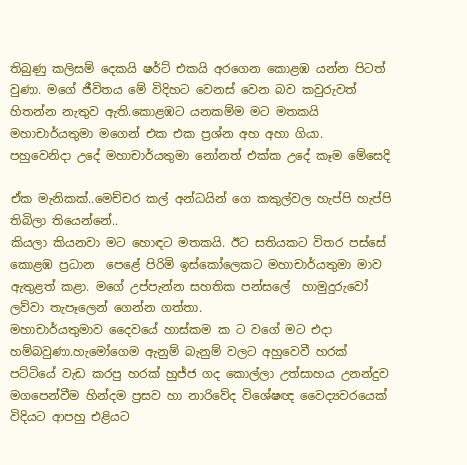තිබුණු කලිසම් දෙකයි ෂර්ට් එකයි අරගෙන කොළඹ යන්න පිටත් වුණා. මගේ ජීවිතය මේ විදිහට වෙනස් වෙන බව කවුරුවත් හිතන්න නැතුව ඇති.කොළඹට යනකම්ම මට මතකයි මහාචාර්යතුමා මගෙන් එක එක ප්‍රශ්න අහ අහා ගියා.
පහුවෙනිදා උදේ මහාචාර්යතුමා නෝනත් එක්ක උදේ කෑම මේසෙදි

ඒක මැනිකක්..මෙච්චර කල් අන්ධයින් ගෙ කකුල්වල හැප්පි හැප්පි තිබිලා තියෙන්නේ..
කියලා කියනවා මට හොඳට මතකයි. ඊට සතියකට විතර පස්සේ කොළඹ ප්‍රධාන  පෙළේ පිරිමි ඉස්කෝලෙකට මහාචාර්යතුමා මාව ඇතුළත් කළා. මගේ උප්පැන්න සහතික පන්සලේ  හාමුදුරුවෝ ලව්වා තැපෑලෙන් ගෙන්න ගත්තා.
මහාචාර්යතුමාව දෛවයේ හාස්කම ක ට වගේ මට එදා හම්බවුණා.හැමෝගෙම ඇනුම් බැනුම් වලට අහුවෙවී හරක් පට්ටියේ වැඩ කරපු හරක් හුජ්ජ ගද කොල්ලා උත්සාහය උනන්දුව මගපෙන්වීම හින්දම ප්‍රසව හා නාරිවේද විශේෂඥ වෛද්‍යවරයෙක් විදියට ආපහු එළියට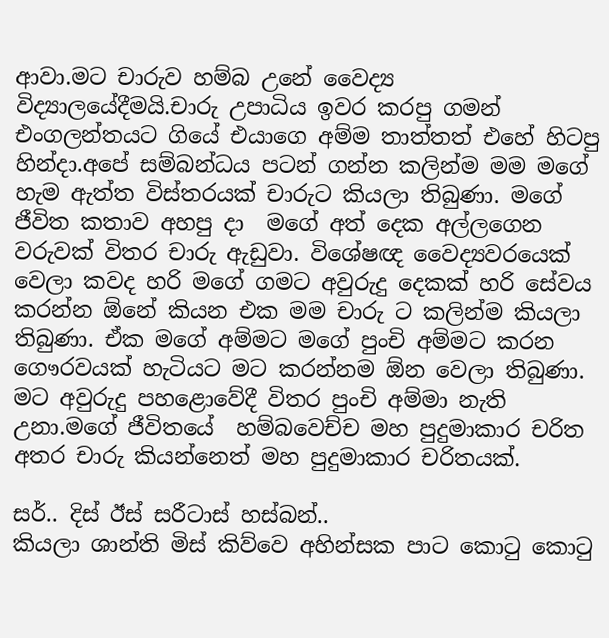ආවා.මට චාරුව හම්බ උනේ වෛද්‍ය විද්‍යාලයේදීමයි.චාරු උපාධිය ඉවර කරපු ගමන් එංගලන්තයට ගියේ එයාගෙ අම්ම තාත්තත් එහේ හිටපු හින්දා.අපේ සම්බන්ධය පටන් ගන්න කලින්ම මම මගේ හැම ඇත්ත විස්තරයක් චාරුට කියලා තිබුණා. මගේ ජීවිත කතාව අහපු දා  මගේ අත් දෙක අල්ලගෙන වරුවක් විතර චාරු ඇඩුවා. විශේෂඥ වෛද්‍යවරයෙක් වෙලා කවද හරි මගේ ගමට අවුරුදු දෙකක් හරි සේවය කරන්න ඕනේ කියන එක මම චාරු ට කලින්ම කියලා තිබුණා. ඒක මගේ අම්මට මගේ පුංචි අම්මට කරන ගෞරවයක් හැටියට මට කරන්නම ඕන වෙලා තිබුණා. මට අවුරුදු පහළොවේදී විතර පුංචි අම්මා නැති උනා.මගේ ජීවිතයේ  හම්බවෙච්ච මහ පුදුමාකාර චරිත අතර චාරු කියන්නෙත් මහ පුදුමාකාර චරිතයක්.

සර්.. දිස් ඊස් සරීටාස් හස්බන්..
කියලා ශාන්ති මිස් කිව්වෙ අහින්සක පාට කොටු කොටු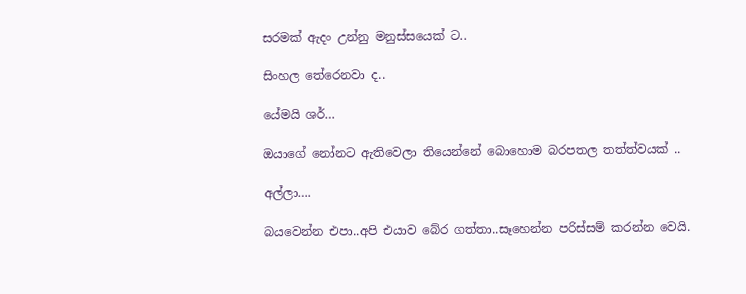සරමක් ඇදං උන්නු මනුස්සයෙක් ට..

සිංහල තේරෙනවා ද..

යේමයි ශර්…

ඔයාගේ නෝනට ඇතිවෙලා තියෙන්නේ බොහොම බරපතල තත්ත්වයක් ..

අල්ලා….

බයවෙන්න එපා..අපි එයාව බේර ගත්තා..සෑහෙන්න පරිස්සම් කරන්න වෙයි.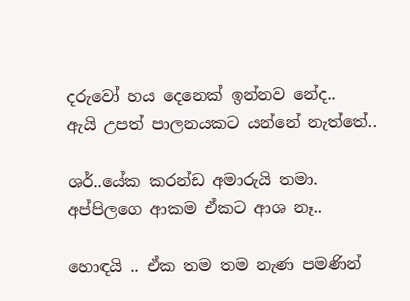දරුවෝ හය දෙනෙක් ඉන්නව නේද..
ඇයි උපත් පාලනයකට යන්නේ නැත්තේ..

ශර්..යේක කරන්ඩ අමාරුයි තමා.
අප්පිලගෙ ආකම ඒකට ආශ නෑ..

හොඳයි .. ඒක තම තම නැණ පමණින්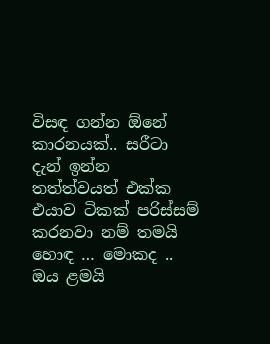විසඳ ගන්න ඕනේ කාරනයක්.. සරීටා දැන් ඉන්න තත්ත්වයත් එක්ක එයාව ටිකක් පරිස්සම් කරනවා නම් තමයි හොඳ … මොකද .. ඔය ළමයි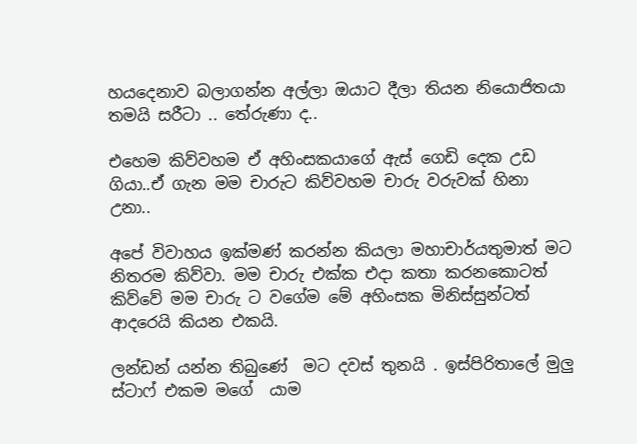හයදෙනාව බලාගන්න අල්ලා ඔයාට දීලා තියන නියොජිතයා තමයි සරීටා .. තේරුණා ද..

එහෙම කිව්වහම ඒ අහිංසකයාගේ ඇස් ගෙඩි දෙක උඩ ගියා..ඒ ගැන මම චාරුට කිව්වහම චාරු වරුවක් හිනා උනා..

අපේ විවාහය ඉක්මණ් කරන්න කියලා මහාචාර්යතුමාත් මට නිතරම කිව්වා. මම චාරු එක්ක එදා කතා කරනකොටත් කිව්වේ මම චාරු ට වගේම මේ අහිංසක මිනිස්සුන්ටත් ආදරෙයි කියන එකයි.

ලන්ඩන් යන්න තිබුණේ  මට දවස් තුනයි . ඉස්පිරිතාලේ මුලු ස්ටාෆ් එකම මගේ  යාම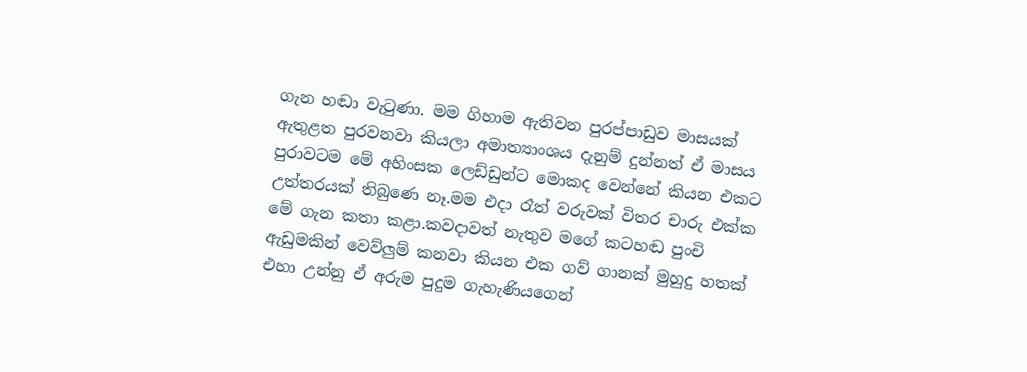ගැන හඬා වැටුණා. මම ගිහාම ඇතිවන පුරප්පාඩුව මාසයක් ඇතුළත පුරවනවා කියලා අමාත්‍යාංශය දැනුම් දුන්නත් ඒ මාසය පුරාවටම මේ අහිංසක ලෙඩ්ඩුන්ට මොකද වෙන්නේ කියන එකට උත්තරයක් තිබුණෙ නෑ.මම එදා රෑත් වරුවක් විතර චාරු එක්ක මේ ගැන කතා කළා.කවදාවත් නැතුව මගේ කටහඬ පුංචි ඇඩුමකින් වෙව්ලුම් කනවා කියන එක ගව් ගානක් මුහුදු හතක් එහා උන්නු ඒ අරුම පුදුම ගැහැණියගෙන්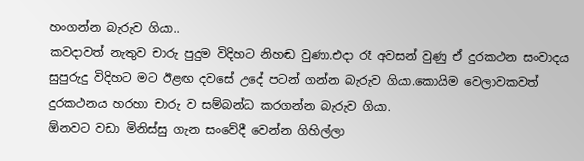හංගන්න බැරුව ගියා..
කවදාවත් නැතුව චාරු පුදුම විදිහට නිහඬ වුණා.එදා රෑ අවසන් වුණු ඒ දුරකථන සංවාදය සුපුරුදු විදිහට මට ඊළඟ දවසේ උදේ පටන් ගන්න බැරුව ගියා.කොයිම වෙලාවකවත් දුරකථනය හරහා චාරු ව සම්බන්ධ කරගන්න බැරුව ගියා.
ඕනවට වඩා මිනිස්සු ගැන සංවේදී වෙන්න ගිහිල්ලා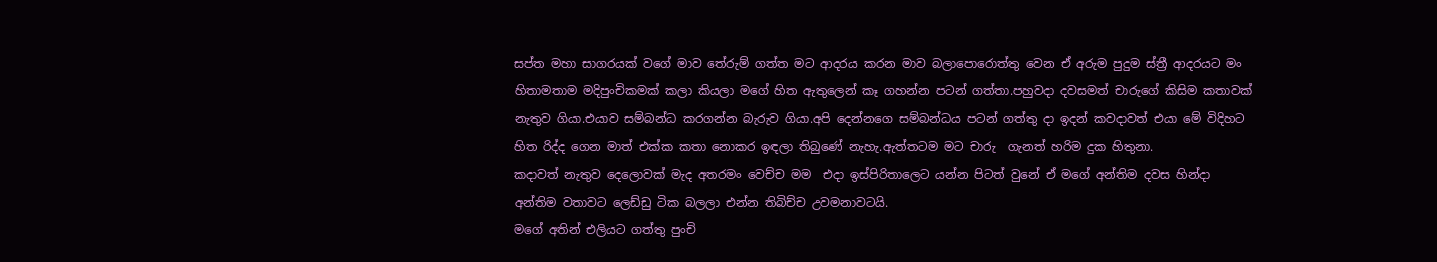සප්ත මහා සාගරයක් වගේ මාව තේරුම් ගත්ත මට ආදරය කරන මාව බලාපොරොත්තු වෙන ඒ අරුම පුදුම ස්‍ත්‍රී ආදරයට මං හිතාමතාම මදිපුංචිකමක් කලා කියලා මගේ හිත ඇතුලෙන් කෑ ගහන්න පටන් ගත්තා.පහුවදා දවසමත් චාරුගේ කිසිම කතාවක් නැතුව ගියා.එයාව සම්බන්ධ කරගන්න බැරුව ගියා.අපි දෙන්නගෙ සම්බන්ධය පටන් ගත්තු දා ඉදන් කවදාවත් එයා මේ විදිහට හිත රිද්ද ගෙන මාත් එක්ක කතා නොකර ඉඳලා තිබුණේ නැහැ.ඇත්තටම මට චාරු  ගැනත් හරිම දුක හිතුනා.
කදාවත් නැතුව දෙලොවක් මැද අතරමං වෙච්ච මම  එදා ඉස්පිරිතාලෙට යන්න පිටත් වුනේ ඒ මගේ අන්තිම දවස හින්දා  අන්තිම වතාවට ලෙඩ්ඩු ටික බලලා එන්න තිබිච්ච උවමනාවටයි.
මගේ අතින් එලියට ගත්තු පුංචි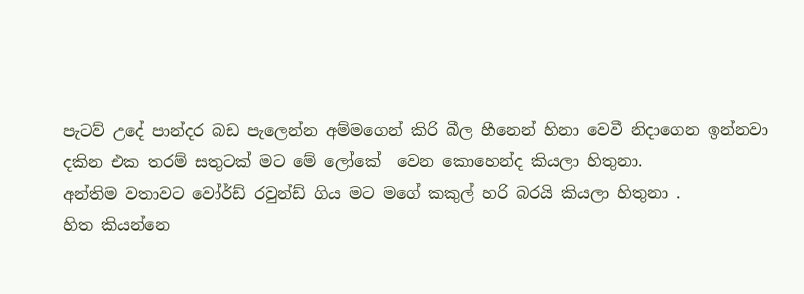පැටව් උදේ පාන්දර බඩ පැලෙන්න අම්මගෙන් කිරි බීල හීනෙන් හිනා වෙවී නිදාගෙන ඉන්නවා දකින එක තරම් සතුටක් මට මේ ලෝකේ  වෙන කොහෙන්ද කියලා හිතුනා.
අන්තිම වතාවට වෝර්ඩ් රවුන්ඩ් ගිය මට මගේ කකුල් හරි බරයි කියලා හිතුනා .
හිත කියන්නෙ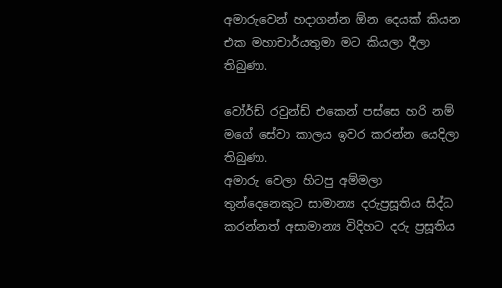අමාරුවෙන් හදාගන්න ඕන දෙයක් කියන එක මහාචාර්යතුමා මට කියලා දීලා තිබුණා.

වෝර්ඩ් රවුන්ඩ් එකෙන් පස්සෙ හරි නම් මගේ සේවා කාලය ඉවර කරන්න යෙදිලා තිබුණා.
අමාරු වෙලා හිටපු අම්මලා තුන්දෙනෙකුට සාමාන්‍ය දරුප්‍රසූතිය සිද්ධ කරන්නත් අසාමාන්‍ය විදිහට දරු ප්‍රසූතිය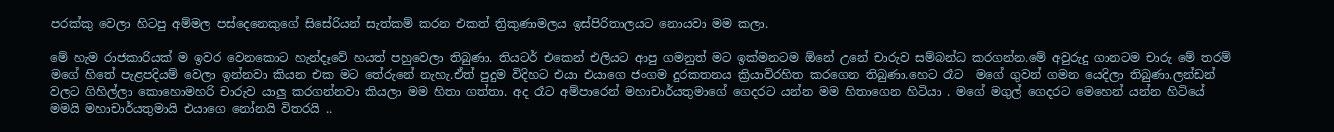පරක්කු වෙලා හිටපු අම්මල පස්දෙනෙකුගේ සිසේරියන් සැත්කම් කරන එකත් ත්‍රිකුණාමලය ඉස්පිරිතාලයට නොයවා මම කලා.

මේ හැම රාජකාරියක් ම ඉවර වෙනකොට හැන්දෑවේ හයත් පහුවෙලා තිබුණා. තියටර් එකෙන් එලියට ආපු ගමනුත් මට ඉක්මනටම ඕනේ උනේ චාරුව සම්බන්ධ කරගන්න.මේ අවුරුදු ගානටම චාරු මේ තරම් මගේ හිතේ පැළපදියම් වෙලා ඉන්නවා කියන එක මට තේරුනේ නැහැ.ඒත් පුදුම විදිහට එයා එයාගෙ ජංගම දුරකතනය ක්‍රියාවිරහිත කරගෙන තිබුණා.හෙට රෑට  මගේ ගුවන් ගමන යෙදිලා තිබුණා.ලන්ඩන් වලට ගිහිල්ලා කොහොමහරි චාරුව යාලු කරගන්නවා කියලා මම හිතා ගත්තා. අද රෑට අම්පාරෙන් මහාචාර්යතුමාගේ ගෙදරට යන්න මම හිතාගෙන හිටියා . මගේ මගුල් ගෙදරට මෙහෙන් යන්න හිටියේ මමයි මහාචාර්යතුමායි එයාගෙ නෝනයි විතරයි ..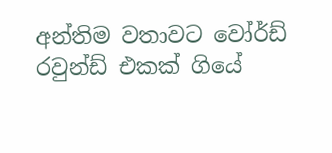අන්තිම වතාවට වෝර්ඩ් රවුන්ඩ් එකක් ගියේ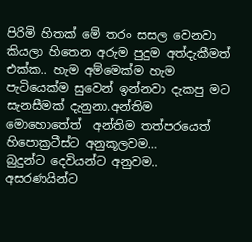පිරිමි හිතක් මේ තරං සසල වෙනවා කියලා හිතෙන අරුම පුදුම අත්දැකීමත් එක්ක.. හැම අම්මෙක්ම හැම පැටියෙක්ම සුවෙන් ඉන්නවා දැකපු මට සැනසීමක් දැනුනා.අන්තිම මොහොතේත්  අන්තිම තත්පරයෙත් හිපොක්‍රටීස්ට අනුකූලවම…
බුදුන්ට දෙවියන්ට අනුවම..
අසරණයින්ට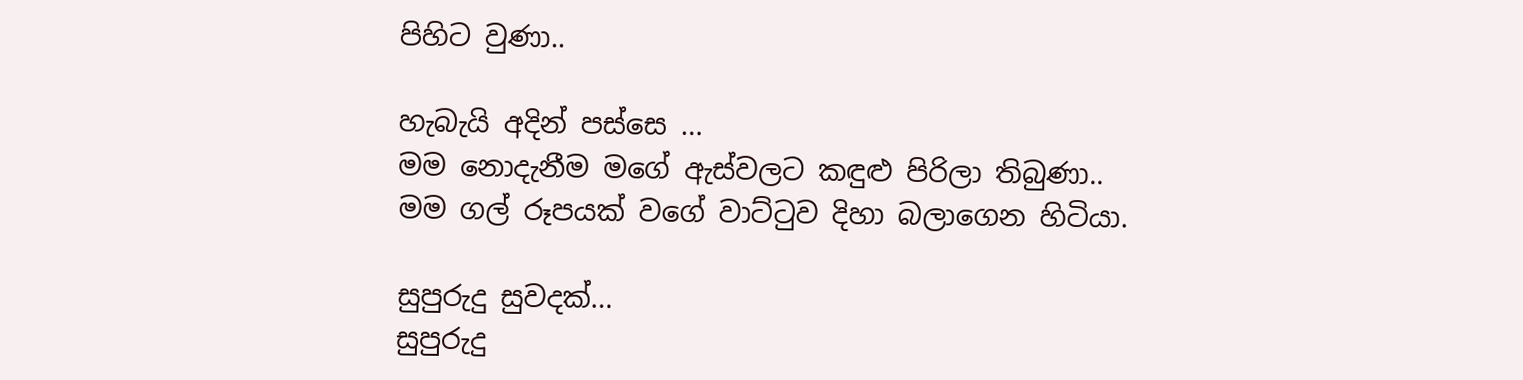පිහිට වුණා..

හැබැයි අදින් පස්සෙ …
මම නොදැනීම මගේ ඇස්වලට කඳුළු පිරිලා තිබුණා..
මම ගල් රූපයක් වගේ වාට්ටුව දිහා බලාගෙන හිටියා.

සුපුරුදු සුවදක්…
සුපුරුදු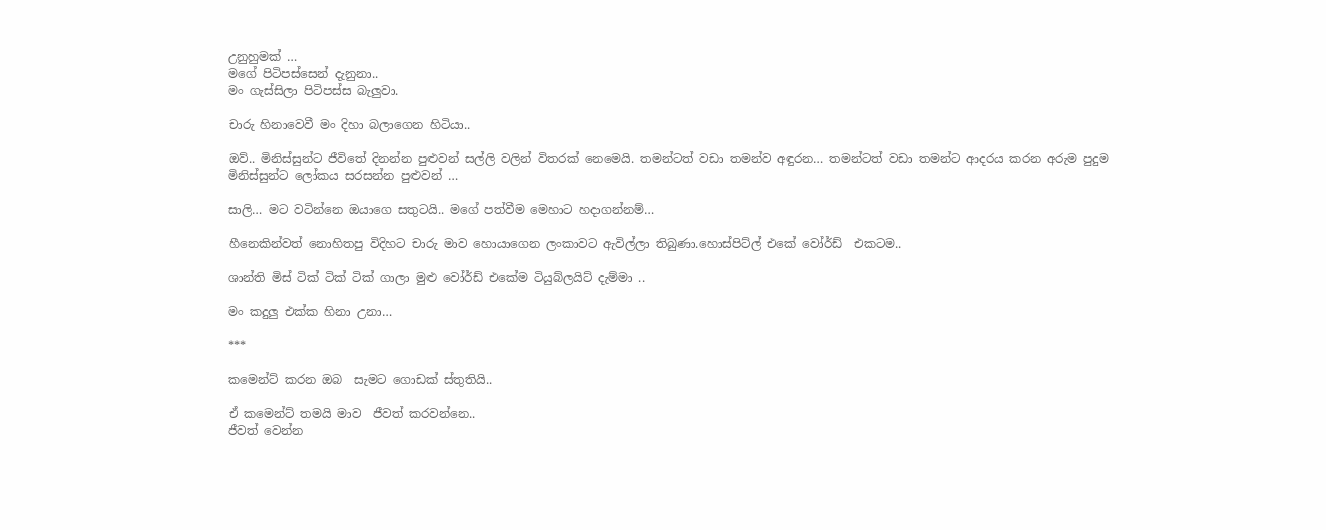උනුහුමක් …
මගේ පිටිපස්සෙන් දැනුනා..
මං ගැස්සිලා පිටිපස්ස බැලුවා.

චාරු හිනාවෙවී මං දිහා බලාගෙන හිටියා..

ඔව්.. මිනිස්සුන්ට ජීවිතේ දිනන්න පුළුවන් සල්ලි වලින් විතරක් නෙමෙයි. තමන්ටත් වඩා තමන්ව අඳුරන… තමන්ටත් වඩා තමන්ට ආදරය කරන අරුම පුදුම මිනිස්සුන්ට ලෝකය සරසන්න පුළුවන් …

සාලි… මට වටින්නෙ ඔයාගෙ සතුටයි.. මගේ පත්වීම මෙහාට හදාගන්නම්…

හීනෙකින්වත් නොහිතපු විදිහට චාරු මාව හොයාගෙන ලංකාවට ඇවිල්ලා තිබුණා.හොස්පිට්ල් එකේ වෝර්ඩ්  එකටම..

ශාන්ති මිස් ටික් ටික් ටික් ගාලා මුළු වෝර්ඩ් එකේම ටියුබ්ලයිට් දැම්මා ..

මං කදුලු එක්ක හිනා උනා…

***

කමෙන්ට් කරන ඔබ  සැමට ගොඩක් ස්තුතියි..

ඒ කමෙන්ට් තමයි මාව  ජීවත් කරවන්නෙ..
ජීවත් වෙන්න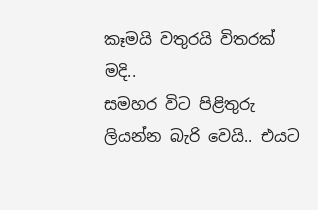කෑමයි වතුරයි විතරක් මදි..
සමහර විට පිළිතුරු ලියන්න බැරි වෙයි.. එයට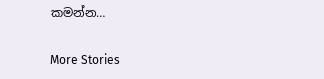කමන්න…

More Stories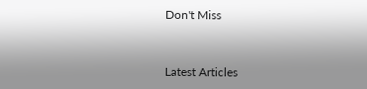Don't Miss


Latest Articles